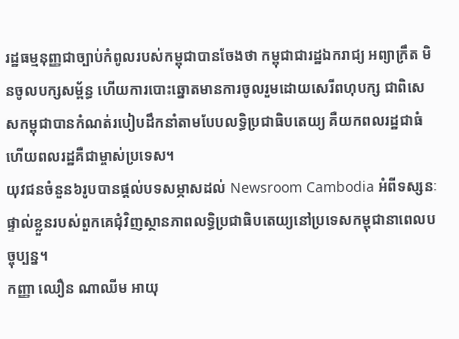រដ្ឋធម្មនុញ្ញជាច្បាប់កំពូលរបស់កម្ពុជាបានចែងថា កម្ពុជាជារដ្ឋឯករាជ្យ អព្យាក្រឹត មិនចូលបក្សសម្ព័ន្ធ ហើយការបោះឆ្នោតមានការចូលរួមដោយសេរីពហុបក្ស ជាពិសេសកម្ពុជាបានកំណត់របៀបដឹកនាំតាមបែបលទ្ធិប្រជាធិបតេយ្យ គឺយកពលរដ្ឋជាធំ ហើយពលរដ្ឋគឺជាម្ចាស់ប្រទេស។
យុវជនចំនួន៦រូបបានផ្តល់បទសម្ភាសដល់ Newsroom Cambodia អំពីទស្សនៈផ្ទាល់ខ្លួនរបស់ពួកគេជុំវិញស្ថានភាពលទ្ធិប្រជាធិបតេយ្យនៅប្រទេសកម្ពុជានាពេលបច្ចុប្បន្ន។
កញ្ញា ឈឿន ណាឈីម អាយុ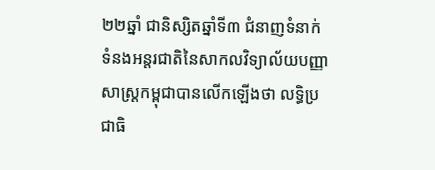២២ឆ្នាំ ជានិស្សិតឆ្នាំទី៣ ជំនាញទំនាក់ទំនងអន្តរជាតិនៃសាកលវិទ្យាល័យបញ្ញាសាស្រ្តកម្ពុជាបានលើកឡើងថា លទ្ធិប្រជាធិ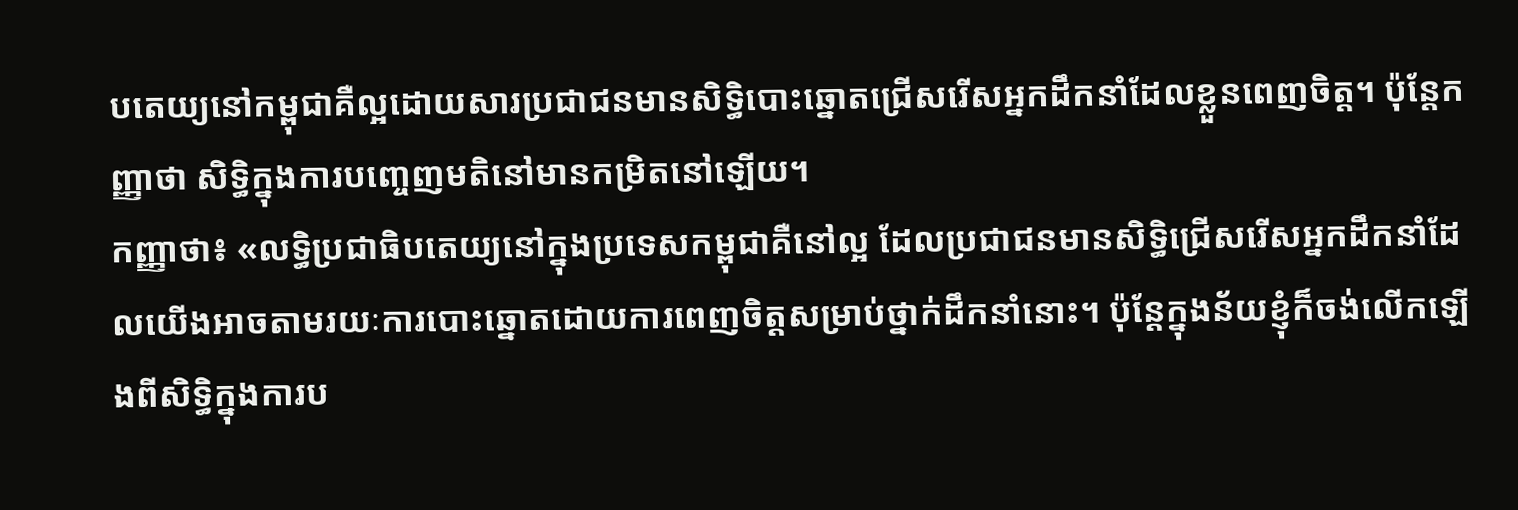បតេយ្យនៅកម្ពុជាគឺល្អដោយសារប្រជាជនមានសិទ្ធិបោះឆ្នោតជ្រើសរើសអ្នកដឹកនាំដែលខ្លួនពេញចិត្ត។ ប៉ុន្តែកញ្ញាថា សិទ្ធិក្នុងការបញ្ចេញមតិនៅមានកម្រិតនៅឡើយ។
កញ្ញាថា៖ «លទ្ធិប្រជាធិបតេយ្យនៅក្នុងប្រទេសកម្ពុជាគឺនៅល្អ ដែលប្រជាជនមានសិទ្ធិជ្រើសរើសអ្នកដឹកនាំដែលយើងអាចតាមរយៈការបោះឆ្នោតដោយការពេញចិត្តសម្រាប់ថ្នាក់ដឹកនាំនោះ។ ប៉ុន្តែក្នុងន័យខ្ញុំក៏ចង់លើកឡើងពីសិទ្ធិក្នុងការប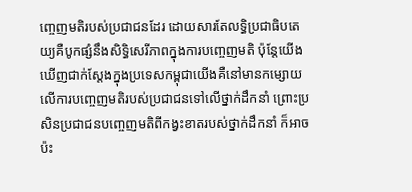ញ្ចេញមតិរបស់ប្រជាជនដែរ ដោយសារតែលទ្ធិប្រជាធិបតេយ្យគឺបូកផ្សំនឹងសិទ្ធិសេរីភាពក្នុងការបញ្ចេញមតិ ប៉ុន្តែយើងឃើញជាក់ស្តែងក្នុងប្រទេសកម្ពុជាយើងគឺនៅមានកម្សោយលើការបញ្ចេញមតិរបស់ប្រជាជនទៅលើថ្នាក់ដឹកនាំ ព្រោះប្រសិនប្រជាជនបញ្ចេញមតិពីកង្វះខាតរបស់ថ្នាក់ដឹកនាំ ក៏អាចប៉ះ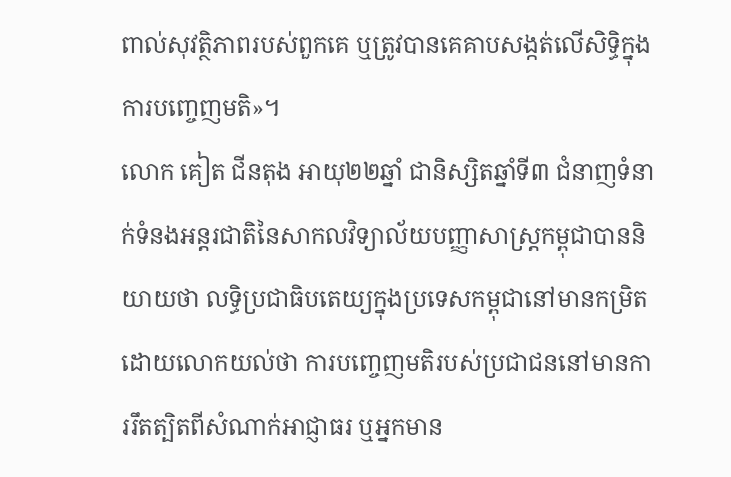ពាល់សុវត្ថិភាពរបស់ពួកគេ ឬត្រូវបានគេគាបសង្កត់លើសិទ្ធិក្នុងការបញ្ចេញមតិ»។
លោក គៀត ជីនតុង អាយុ២២ឆ្នាំ ជានិស្សិតឆ្នាំទី៣ ជំនាញទំនាក់ទំនងអន្តរជាតិនៃសាកលវិទ្យាល័យបញ្ញាសាស្រ្តកម្ពុជាបាននិយាយថា លទ្ធិប្រជាធិបតេយ្យក្នុងប្រទេសកម្ពុជានៅមានកម្រិត ដោយលោកយល់ថា ការបញ្ចេញមតិរបស់ប្រជាជននៅមានការរឹតត្បិតពីសំណាក់អាជ្ញាធរ ឬអ្នកមាន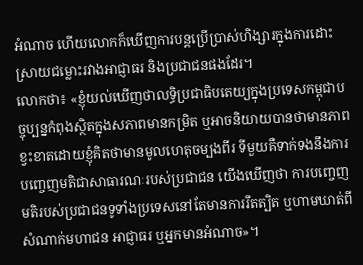អំណាច ហើយលោកក៏ឃើញការបន្តប្រើប្រាស់ហិង្សារក្នុងការដោះស្រាយជម្លោះរវាងអាជ្ញាធរ និងប្រជាជនផងដែរ។
លោកថា៖ «ខ្ញុំយល់ឃើញថាលទ្ធិប្រជាធិបតេយ្យក្នុងប្រទេសកម្ពុជាបច្ចុប្បន្នកំពុងសិ្ថតក្នុងសភាពមានកម្រិត ឬអាចនិយាយបានថាមានភាពខ្វះខាតដោយខ្ញុំគិតថាមានមូលហេតុចម្បងពីរ ទីមួយគឺទាក់ទងនឹងការបញ្ចេញមតិជាសាធារណៈរបស់ប្រជាជន យើងឃើញថា ការបញ្ចេញមតិរបស់ប្រជាជនទូទាំងប្រទេសនៅតែមានការរឹតត្បិត ឬហាមឃាត់ពីសំណាក់មហាជន អាជ្ញាធរ ឬអ្នកមានអំណាច»។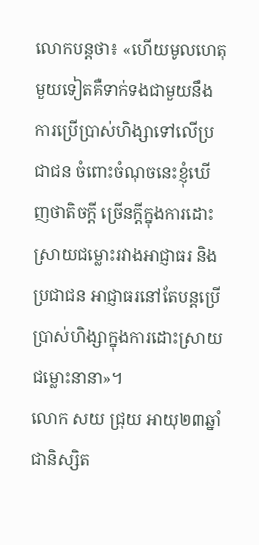លោកបន្តថា៖ «ហើយមូលហេតុមួយទៀតគឺទាក់ទងជាមួយនឹងការប្រើប្រាស់ហិង្សាទៅលើប្រជាជន ចំពោះចំណុចនេះខ្ញុំឃើញថាតិចក្តី ច្រើនក្តីក្នុងការដោះស្រាយជម្លោះរវាងអាជ្ញាធរ និងប្រជាជន អាជ្ញាធរនៅតែបន្តប្រើប្រាស់ហិង្សាក្នុងការដោះស្រាយជម្លោះនានា»។
លោក សយ ជ្រុយ អាយុ២៣ឆ្នាំ ជានិស្សិត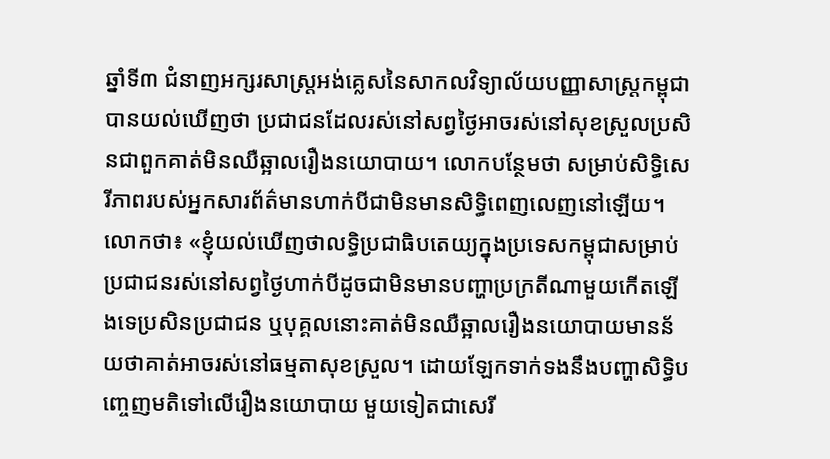ឆ្នាំទី៣ ជំនាញអក្សរសាស្រ្តអង់គេ្លសនៃសាកលវិទ្យាល័យបញ្ញាសាស្រ្តកម្ពុជាបានយល់ឃើញថា ប្រជាជនដែលរស់នៅសព្វថ្ងៃអាចរស់នៅសុខស្រួលប្រសិនជាពួកគាត់មិនឈឺឆ្អាលរឿងនយោបាយ។ លោកបន្ថែមថា សម្រាប់សិទ្ធិសេរីភាពរបស់អ្នកសារព័ត៌មានហាក់បីជាមិនមានសិទ្ធិពេញលេញនៅឡើយ។
លោកថា៖ «ខ្ញុំយល់ឃើញថាលទ្ធិប្រជាធិបតេយ្យក្នុងប្រទេសកម្ពុជាសម្រាប់ប្រជាជនរស់នៅសព្វថ្ងៃហាក់បីដូចជាមិនមានបញ្ហាប្រក្រតីណាមួយកើតឡើងទេប្រសិនប្រជាជន ឬបុគ្គលនោះគាត់មិនឈឺឆ្អាលរឿងនយោបាយមានន័យថាគាត់អាចរស់នៅធម្មតាសុខស្រួល។ ដោយឡែកទាក់ទងនឹងបញ្ហាសិទ្ធិបញ្ចេញមតិទៅលើរឿងនយោបាយ មួយទៀតជាសេរី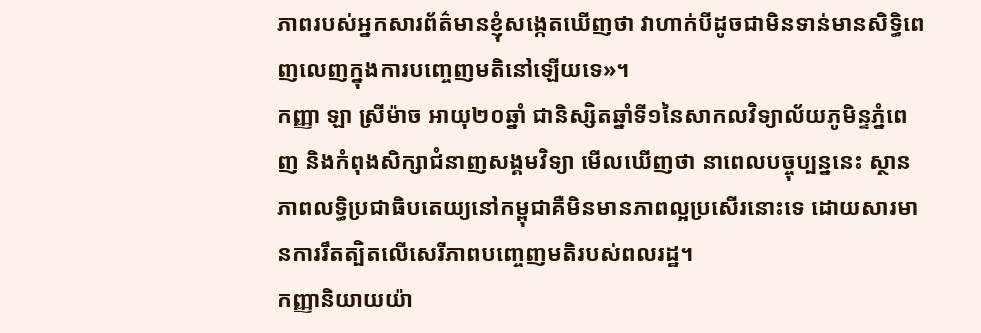ភាពរបស់អ្នកសារព័ត៌មានខ្ញុំសង្កេតឃើញថា វាហាក់បីដូចជាមិនទាន់មានសិទ្ធិពេញលេញក្នុងការបញ្ចេញមតិនៅឡើយទេ»។
កញ្ញា ឡា ស្រីម៉ាច អាយុ២០ឆ្នាំ ជានិស្សិតឆ្នាំទី១នៃសាកលវិទ្យាល័យភូមិន្ទភ្នំពេញ និងកំពុងសិក្សាជំនាញសង្គមវិទ្យា មើលឃើញថា នាពេលបច្ចុប្បន្ននេះ ស្ថានភាពលទ្ធិប្រជាធិបតេយ្យនៅកម្ពុជាគឺមិនមានភាពល្អប្រសើរនោះទេ ដោយសារមានការរឹតត្បិតលើសេរីភាពបញ្ចេញមតិរបស់ពលរដ្ឋ។
កញ្ញានិយាយយ៉ា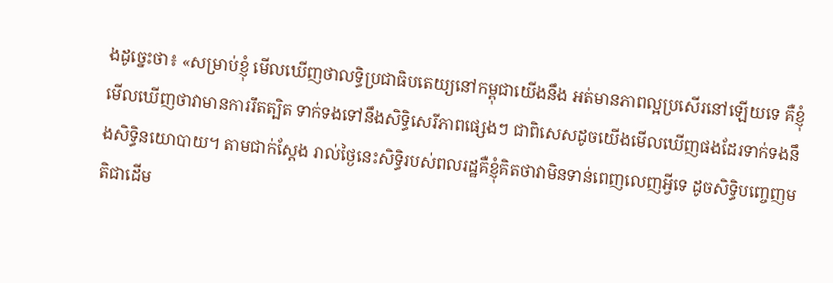ងដូច្នេះថា៖ «សម្រាប់ខ្ញុំ មើលឃើញថាលទ្ធិប្រជាធិបតេយ្យនៅកម្ពុជាយើងនឹង អត់មានភាពល្អប្រសើរនៅឡើយទេ គឺខ្ញុំមើលឃើញថាវាមានការរឹតត្បិត ទាក់ទងទៅនឹងសិទ្ធិសេរីភាពផ្សេងៗ ជាពិសេសដូចយើងមើលឃើញផងដែរទាក់ទងនឹងសិទ្ធិនយោបាយ។ តាមជាក់ស្តែង រាល់ថ្ងៃនេះសិទ្ធិរបស់ពលរដ្ឋគឺខ្ញុំគិតថាវាមិនទាន់ពេញលេញអ្វីទេ ដូចសិទ្ធិបញ្ចេញមតិជាដើម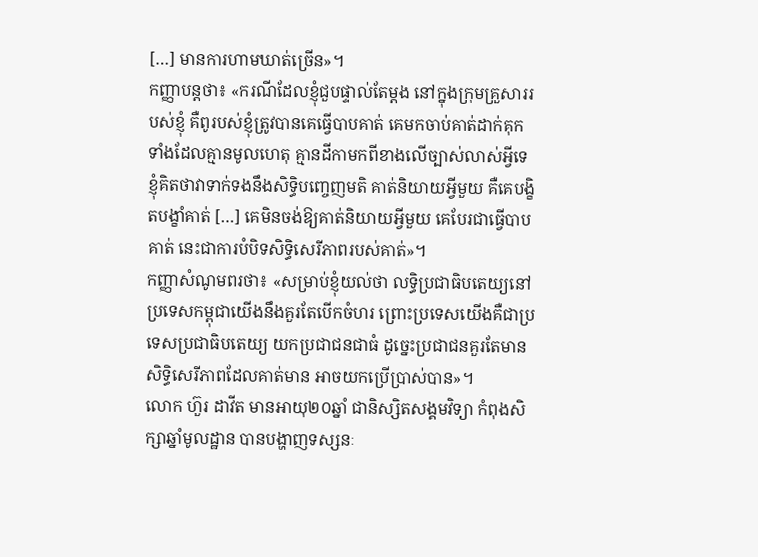[…] មានការហាមឃាត់ច្រើន»។
កញ្ញាបន្តថា៖ «ករណីដែលខ្ញុំជួបផ្ទាល់តែម្តង នៅក្នុងក្រុមគ្រួសាររបស់ខ្ញុំ គឺពូរបស់ខ្ញុំត្រូវបានគេធ្វើបាបគាត់ គេមកចាប់គាត់ដាក់គុក ទាំងដែលគ្មានមូលហេតុ គ្មានដីកាមកពីខាងលើច្បាស់លាស់អ្វីទេ ខ្ញុំគិតថាវាទាក់ទងនឹងសិទ្ធិបញ្ចេញមតិ គាត់និយាយអ្វីមួយ គឺគេបង្ខិតបង្ខាំគាត់ […] គេមិនចង់ឱ្យគាត់និយាយអ្វីមួយ គេបែរជាធ្វើបាបគាត់ នេះជាការបំបិទសិទ្ធិសេរីភាពរបស់គាត់»។
កញ្ញាសំណូមពរថា៖ «សម្រាប់ខ្ញុំយល់ថា លទ្ធិប្រជាធិបតេយ្យនៅប្រទេសកម្ពុជាយើងនឹងគួរតែបើកចំហរ ព្រោះប្រទេសយើងគឺជាប្រទេសប្រជាធិបតេយ្យ យកប្រជាជនជាធំ ដូច្នេះប្រជាជនគួរតែមានសិទ្ធិសេរីភាពដែលគាត់មាន អាចយកប្រើប្រាស់បាន»។
លោក ហ៊ួរ ដាវីត មានអាយុ២០ឆ្នាំ ជានិស្សិតសង្គមវិទ្យា កំពុងសិក្សាឆ្នាំមូលដ្ឋាន បានបង្ហាញទស្សនៈ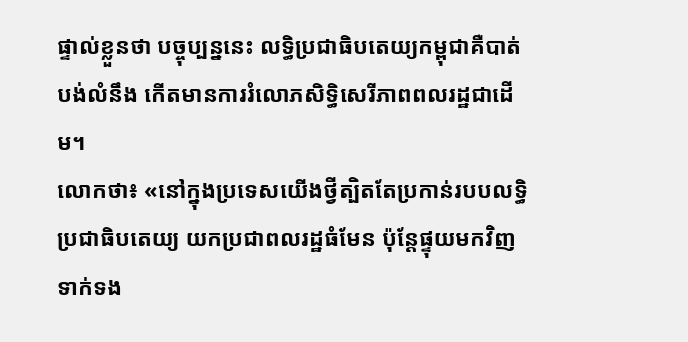ផ្ទាល់ខ្លួនថា បច្ចុប្បន្ននេះ លទ្ធិប្រជាធិបតេយ្យកម្ពុជាគឺបាត់បង់លំនឹង កើតមានការរំលោភសិទ្ធិសេរីភាពពលរដ្ឋជាដើម។
លោកថា៖ «នៅក្នុងប្រទេសយើងថ្វីត្បិតតែប្រកាន់របបលទ្ធិប្រជាធិបតេយ្យ យកប្រជាពលរដ្ឋធំមែន ប៉ុន្តែផ្ទុយមកវិញទាក់ទង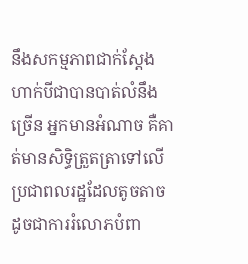នឹងសកម្មភាពជាក់ស្តែងហាក់បីជាបានបាត់លំនឹងច្រើន អ្នកមានអំណាច គឺគាត់មានសិទ្ធិត្រួតត្រាទៅលើប្រជាពលរដ្ឋដែលតូចតាច ដូចជាការរំលោភបំពា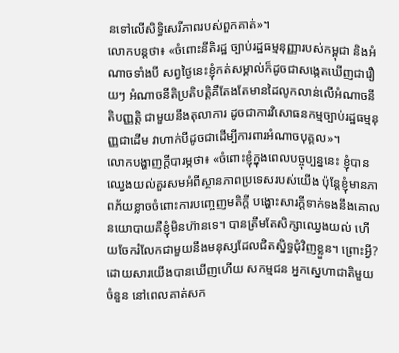នទៅលើសិទ្ធិសេរីភាពរបស់ពួកគាត់»។
លោកបន្តថា៖ «ចំពោះនីតិរដ្ឋ ច្បាប់រដ្ឋធម្មនុញ្ញារបស់កម្ពុជា និងអំណាចទាំងបី សព្វថ្ងៃនេះខ្ញុំកត់សម្គាល់ក៏ដូចជាសង្កេតឃើញជារឿយៗ អំណាចនីតិប្រតិបត្តិគឺតែងតែមានដៃលូកលាន់លើអំណាចនីតិបញ្ញត្តិ ជាមួយនឹងតុលាការ ដូចជាការវិសោធនកម្មច្បាប់រដ្ឋធម្មនុញ្ញជាដើម វាហាក់បីដូចជាដើម្បីការពារអំណាចបុគ្គល»។
លោកបង្ហាញក្តីបារម្ភថា៖ «ចំពោះខ្ញុំក្នុងពេលបច្ចុប្បន្ននេះ ខ្ញុំបានឈ្វេងយល់គួរសមអំពីស្ថានភាពប្រទេសរបស់យើង ប៉ុន្តែខ្ញុំមានភាពភ័យខ្លាចចំពោះការបញ្ចេញមតិក្តី បង្ហោះសារក្តីទាក់ទងនឹងគោលនយោបាយគឺខ្ញុំមិនហ៊ានទេ។ បានត្រឹមតែសិក្សាឈ្វេងយល់ ហើយចែករំលែកជាមួយនឹងមនុស្សដែលជិតស្និទ្ធជុំវិញខ្លួន។ ព្រោះអ្វី? ដោយសារយើងបានឃើញហើយ សកម្មជន អ្នកស្នេហាជាតិមួយចំនួន នៅពេលគាត់សក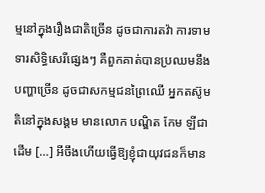ម្មនៅក្នុងរឿងជាតិច្រើន ដូចជាការតវ៉ា ការទាមទារសិទ្ធិសេរីផ្សេងៗ គឺពួកគាត់បានប្រឈមនឹងបញ្ហាច្រើន ដូចជាសកម្មជនព្រៃឈើ អ្នកតស៊ូមតិនៅក្នុងសង្គម មានលោក បណ្ឌិត កែម ឡីជាដើម […] អីចឹងហើយធ្វើឱ្យខ្ញុំជាយុវជនក៏មាន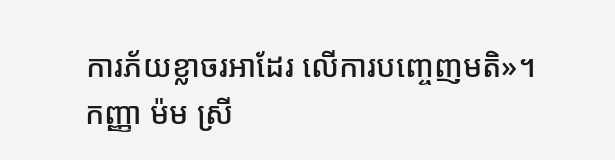ការភ័យខ្លាចរអាដែរ លើការបញ្ចេញមតិ»។
កញ្ញា ម៉ម ស្រី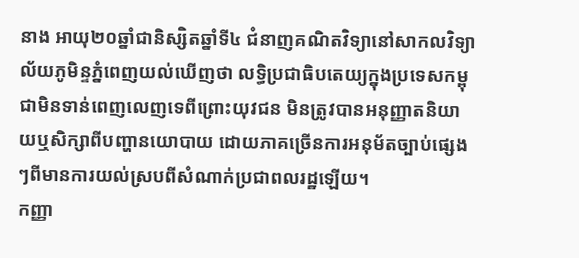នាង អាយុ២០ឆ្នាំជានិស្សិតឆ្នាំទី៤ ជំនាញគណិតវិទ្យានៅសាកលវិទ្យាល័យភូមិន្ទភ្នំពេញយល់ឃើញថា លទ្ធិប្រជាធិបតេយ្យក្នុងប្រទេសកម្ពុជាមិនទាន់ពេញលេញទេពីព្រោះយុវជន មិនត្រូវបានអនុញ្ញាតនិយាយឬសិក្សាពីបញ្ហានយោបាយ ដោយភាគច្រើនការអនុម័តច្បាប់ផ្សេងៗពីមានការយល់ស្របពីសំណាក់ប្រជាពលរដ្ឋឡើយ។
កញ្ញា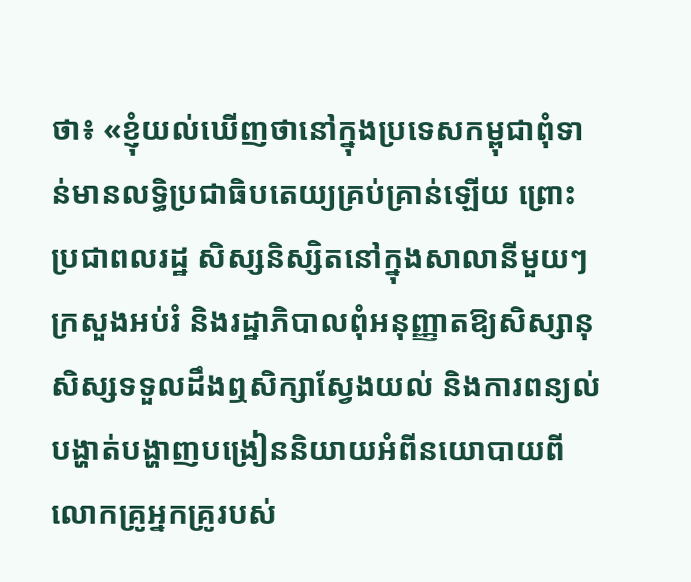ថា៖ «ខ្ញុំយល់ឃើញថានៅក្នុងប្រទេសកម្ពុជាពុំទាន់មានលទ្ធិប្រជាធិបតេយ្យគ្រប់គ្រាន់ឡើយ ព្រោះប្រជាពលរដ្ឋ សិស្សនិស្សិតនៅក្នុងសាលានីមួយៗក្រសួងអប់រំ និងរដ្ឋាភិបាលពុំអនុញ្ញាតឱ្យសិស្សានុសិស្សទទួលដឹងឮសិក្សាស្វែងយល់ និងការពន្យល់បង្ហាត់បង្ហាញបង្រៀននិយាយអំពីនយោបាយពីលោកគ្រូអ្នកគ្រូរបស់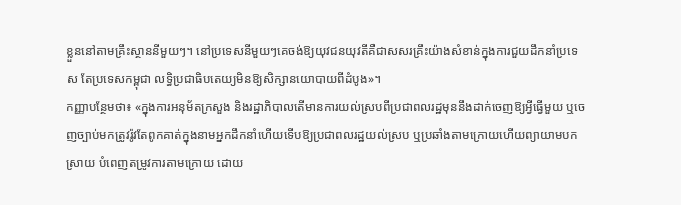ខ្លួននៅតាមគ្រឹះស្ថាននីមួយៗ។ នៅប្រទេសនីមួយៗគេចង់ឱ្យយុវជនយុវតីគឺជាសសរគ្រឹះយ៉ាងសំខាន់ក្នុងការជួយដឹកនាំប្រទេស តែប្រទេសកម្ពុជា លទ្ធិប្រជាធិបតេយ្យមិនឱ្យសិក្សានយោបាយពីដំបូង»។
កញ្ញាបន្ថែមថា៖ «ក្នុងការអនុម័តក្រសួង និងរដ្ឋាភិបាលតើមានការយល់ស្របពីប្រជាពលរដ្ឋមុននឹងដាក់ចេញឱ្យអ្វីធ្វើមួយ ឬចេញច្បាប់មកត្រូវរ៉ូវតែពូកគាត់ក្នុងនាមអ្នកដឹកនាំហើយទើបឱ្យប្រជាពលរដ្ឋយល់ស្រប ឬប្រឆាំងតាមក្រោយហើយព្យាយាមបកស្រាយ បំពេញតម្រូវការតាមក្រោយ ដោយ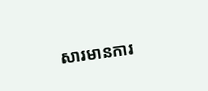សារមានការ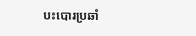បះបោរប្រឆាំ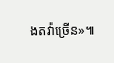ងតវ៉ាច្រើន»៕